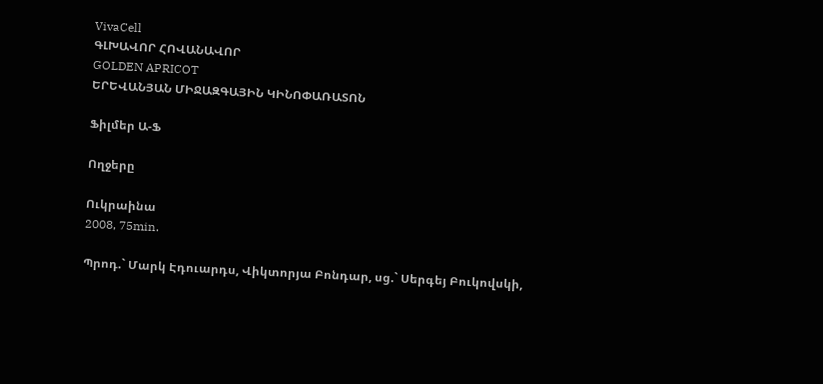VivaCell
ԳԼԽԱՎՈՐ ՀՈՎԱՆԱՎՈՐ
GOLDEN APRICOT
ԵՐԵՎԱՆՅԱՆ ՄԻՋԱԶԳԱՅԻՆ ԿԻՆՈՓԱՌԱՏՈՆ

Ֆիլմեր Ա-Ֆ

Ողջերը

Ուկրաինա
2008, 75min.

Պրոդ.` Մարկ Էդուարդս, Վիկտորյա Բոնդար, սց.` Սերգեյ Բուկովսկի,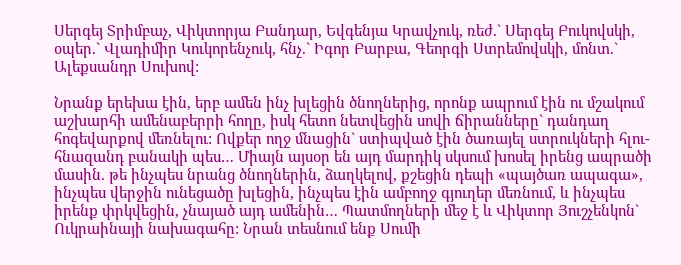Սերգեյ Տրիմբաչ, Վիկտորյա Բանդար, Եվգենյա Կրավչուկ, ռեժ.` Սերգեյ Բուկովսկի, օպեր.` Վլադիմիր Կուկորենչուկ, հնչ.` Իգոր Բարբա, Գեորգի Ստրեմովսկի, մոնտ.` Ալեքսանդր Սուխով:

Նրանք երեխա էին, երբ ամեն ինչ խլեցին ծնողներից, որոնք ապրում էին ու մշակում աշխարհի ամենաբերրի հողը, իսկ հետո նետվեցին սովի ճիրանները` դանդաղ հոգեվարքով մեռնելու: Ովքեր ողջ մնացին` ստիպված էին ծառայել ստրուկների հլու-հնազանդ բանակի պես… Միայն այսօր են այդ մարդիկ սկսում խոսել իրենց ապրածի մասին. թե ինչպես նրանց ծնողներին, ձաղկելով, քշեցին դեպի «պայծառ ապագա», ինչպես վերջին ունեցածը խլեցին, ինչպես էին ամբողջ գյուղեր մեռնում, և ինչպես իրենք փրկվեցին, չնայած այդ ամենին… Պատմողների մեջ է և Վիկտոր Յուշչենկոն` Ուկրաինայի նախագահը: Նրան տեսնում ենք Սումի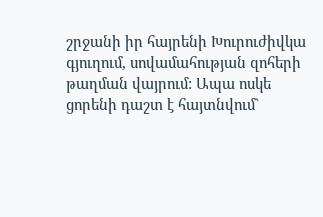շրջանի իր հայրենի Խուրուժիվկա գյուղում, սովամահության զոհերի թաղման վայրում: Ապա ոսկե ցորենի դաշտ է հայտնվում`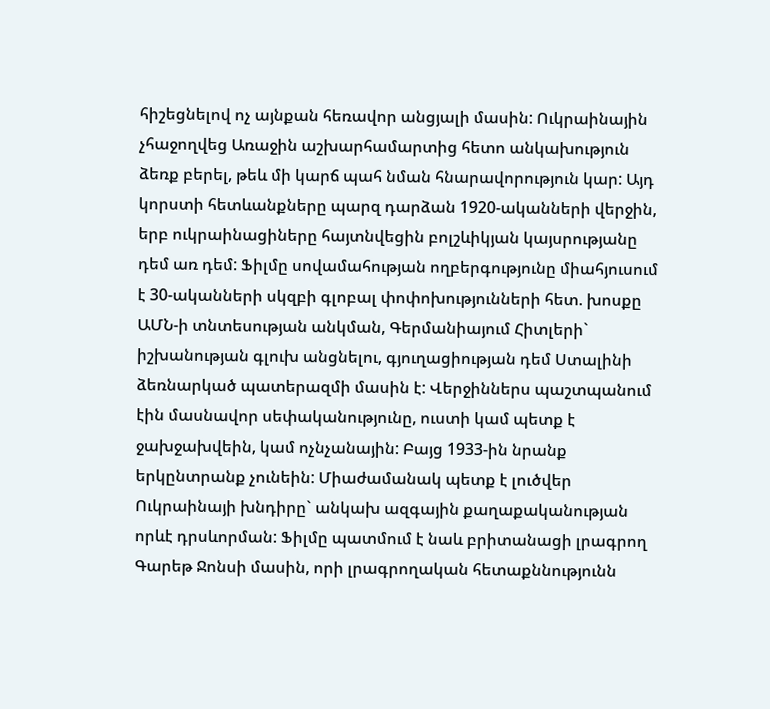հիշեցնելով ոչ այնքան հեռավոր անցյալի մասին: Ուկրաինային չհաջողվեց Առաջին աշխարհամարտից հետո անկախություն ձեռք բերել, թեև մի կարճ պահ նման հնարավորություն կար: Այդ կորստի հետևանքները պարզ դարձան 1920-ականների վերջին, երբ ուկրաինացիները հայտնվեցին բոլշևիկյան կայսրությանը դեմ առ դեմ: Ֆիլմը սովամահության ողբերգությունը միահյուսում է 30-ականների սկզբի գլոբալ փոփոխությունների հետ. խոսքը ԱՄՆ-ի տնտեսության անկման, Գերմանիայում Հիտլերի` իշխանության գլուխ անցնելու, գյուղացիության դեմ Ստալինի ձեռնարկած պատերազմի մասին է: Վերջիններս պաշտպանում էին մասնավոր սեփականությունը, ուստի կամ պետք է ջախջախվեին, կամ ոչնչանային: Բայց 1933-ին նրանք երկընտրանք չունեին: Միաժամանակ պետք է լուծվեր Ուկրաինայի խնդիրը` անկախ ազգային քաղաքականության որևէ դրսևորման: Ֆիլմը պատմում է նաև բրիտանացի լրագրող Գարեթ Ջոնսի մասին, որի լրագրողական հետաքննությունն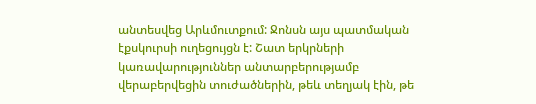անտեսվեց Արևմուտքում: Ջոնսն այս պատմական էքսկուրսի ուղեցույցն է: Շատ երկրների կառավարություններ անտարբերությամբ վերաբերվեցին տուժածներին, թեև տեղյակ էին, թե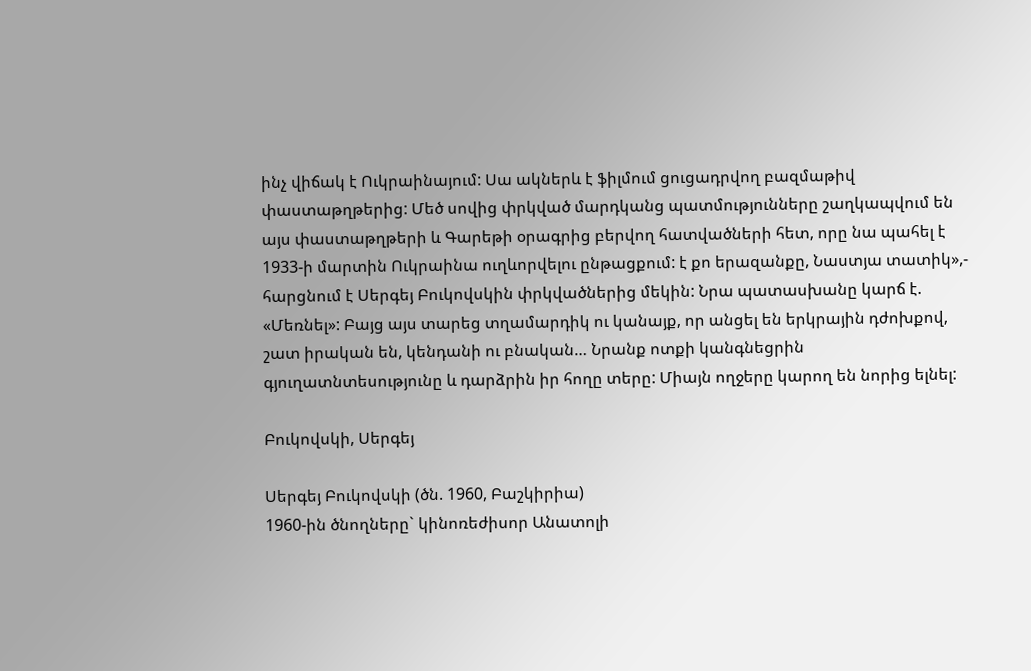ինչ վիճակ է Ուկրաինայում: Սա ակներև է ֆիլմում ցուցադրվող բազմաթիվ փաստաթղթերից: Մեծ սովից փրկված մարդկանց պատմությունները շաղկապվում են այս փաստաթղթերի և Գարեթի օրագրից բերվող հատվածների հետ, որը նա պահել է 1933-ի մարտին Ուկրաինա ուղևորվելու ընթացքում: է քո երազանքը, Նաստյա տատիկ»,- հարցնում է Սերգեյ Բուկովսկին փրկվածներից մեկին: Նրա պատասխանը կարճ է. «Մեռնել»: Բայց այս տարեց տղամարդիկ ու կանայք, որ անցել են երկրային դժոխքով, շատ իրական են, կենդանի ու բնական… Նրանք ոտքի կանգնեցրին գյուղատնտեսությունը և դարձրին իր հողը տերը: Միայն ողջերը կարող են նորից ելնել:

Բուկովսկի, Սերգեյ

Սերգեյ Բուկովսկի (ծն. 1960, Բաշկիրիա)
1960-ին ծնողները` կինոռեժիսոր Անատոլի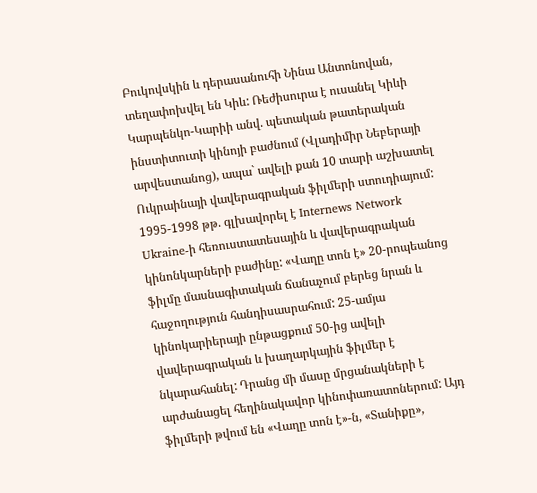Բուկովսկին և դերասանուհի Նինա Անտոնովան, տեղափոխվել են Կիև: Ռեժիսուրա է ուսանել Կիևի Կարպենկո-Կարիի անվ. պետական թատերական ինստիտուտի կինոյի բաժնում (Վլադիմիր Նեբերայի արվեստանոց), ապա` ավելի քան 10 տարի աշխատել Ուկրաինայի վավերագրական ֆիլմերի ստուդիայում: 1995-1998 թթ. գլխավորել է Internews Network Ukraine-ի հեռուստատեսային և վավերագրական կինոնկարների բաժինը: «Վաղը տոն է» 20-րոպեանոց ֆիլմը մասնագիտական ճանաչում բերեց նրան և հաջողություն հանդիսասրահում: 25-ամյա կինոկարիերայի ընթացքում 50-ից ավելի վավերագրական և խաղարկային ֆիլմեր է նկարահանել: Դրանց մի մասը մրցանակների է արժանացել հեղինակավոր կինոփառատոներում: Այդ ֆիլմերի թվում են «Վաղը տոն է»-ն, «Տանիքը»,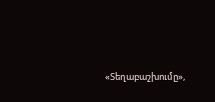«Տեղաբաշխումը»,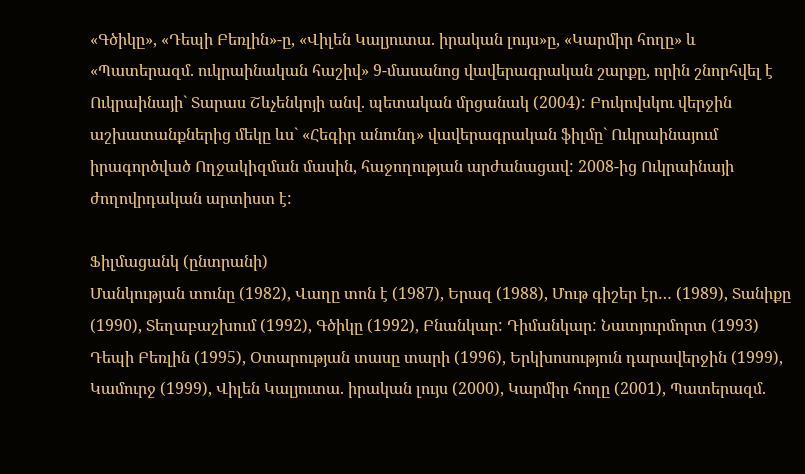«Գծիկը», «Դեպի Բեռլին»-ը, «Վիլեն Կալյուտա. իրական լույս»ը, «Կարմիր հողը» և «Պատերազմ. ուկրաինական հաշիվ» 9-մասանոց վավերագրական շարքը, որին շնորհվել է Ուկրաինայի` Տարաս Շևչենկոյի անվ. պետական մրցանակ (2004): Բուկովսկու վերջին աշխատանքներից մեկը ևս` «Հեգիր անունդ» վավերագրական ֆիլմը` Ուկրաինայում իրագործված Ողջակիզման մասին, հաջողության արժանացավ: 2008-ից Ուկրաինայի ժողովրդական արտիստ է:

Ֆիլմացանկ (ընտրանի)
Մանկության տունը (1982), Վաղը տոն է (1987), Երազ (1988), Մութ գիշեր էր… (1989), Տանիքը (1990), Տեղաբաշխում (1992), Գծիկը (1992), Բնանկար: Դիմանկար: Նատյուրմորտ (1993) Դեպի Բեռլին (1995), Օտարության տասը տարի (1996), Երկխոսություն դարավերջին (1999), Կամուրջ (1999), Վիլեն Կալյուտա. իրական լույս (2000), Կարմիր հողը (2001), Պատերազմ.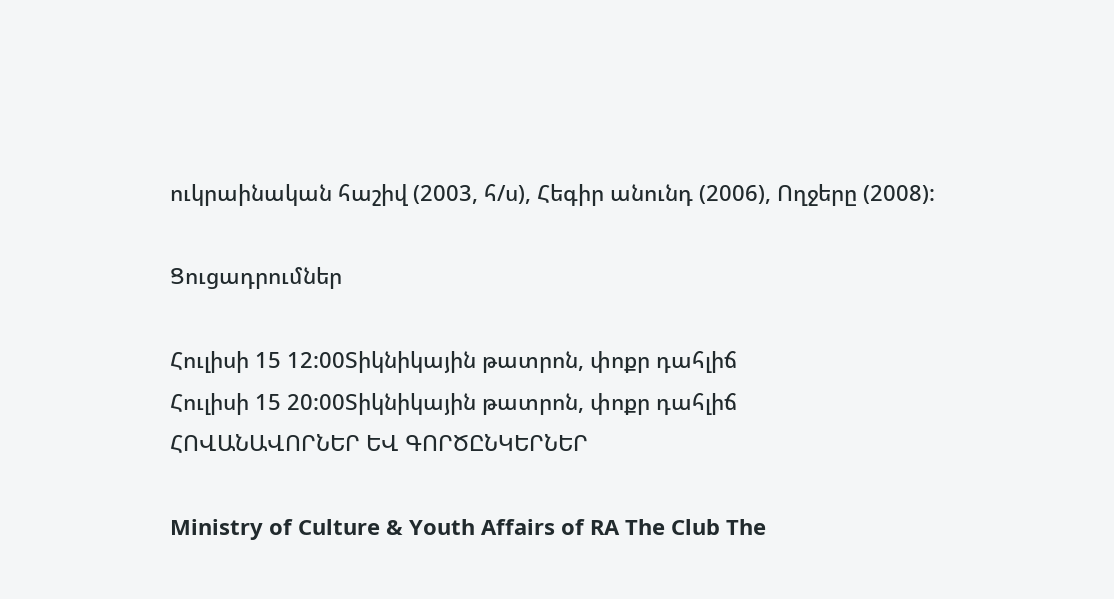ուկրաինական հաշիվ (2003, հ/ս), Հեգիր անունդ (2006), Ողջերը (2008):

Ցուցադրումներ

Հուլիսի 15 12:00Տիկնիկային թատրոն, փոքր դահլիճ
Հուլիսի 15 20:00Տիկնիկային թատրոն, փոքր դահլիճ
ՀՈՎԱՆԱՎՈՐՆԵՐ ԵՎ ԳՈՐԾԸՆԿԵՐՆԵՐ

Ministry of Culture & Youth Affairs of RA The Club The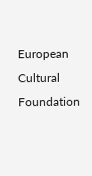European Cultural Foundation